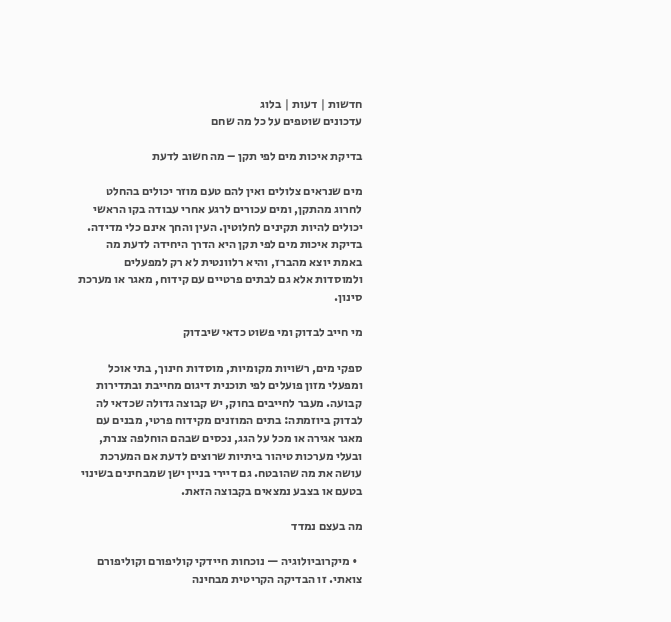חדשות | דעות | בלוג
עדכונים שוטפים על כל מה שחם

בדיקת איכות מים לפי תקן – מה חשוב לדעת

מים שנראים צלולים ואין להם טעם מוזר יכולים בהחלט לחרוג מהתקן, ומים עכורים לרגע אחרי עבודה בקו הראשי יכולים להיות תקינים לחלוטין. העין והחך אינם כלי מדידה. בדיקת איכות מים לפי תקן היא הדרך היחידה לדעת מה באמת יוצא מהברז, והיא רלוונטית לא רק למפעלים ולמוסדות אלא גם לבתים פרטיים עם קידוח, מאגר או מערכת סינון.

מי חייב לבדוק ומי פשוט כדאי שיבדוק

ספקי מים, רשויות מקומיות, מוסדות חינוך, בתי אוכל ומפעלי מזון פועלים לפי תוכנית דיגום מחייבת ובתדירות קבועה. מעבר לחייבים בחוק, יש קבוצה גדולה שכדאי לה לבדוק ביוזמתה: בתים המוזנים מקידוח פרטי, מבנים עם מאגר אגירה או מכל על הגג, נכסים שבהם הוחלפה צנרת, ובעלי מערכות טיהור ביתיות שרוצים לדעת אם המערכת עושה את מה שהובטח. גם דיירי בניין ישן שמבחינים בשינוי בטעם או בצבע נמצאים בקבוצה הזאת.

מה בעצם נמדד

  • מיקרוביולוגיה — נוכחות חיידקי קוליפורם וקוליפורם צואתי. זו הבדיקה הקריטית מבחינה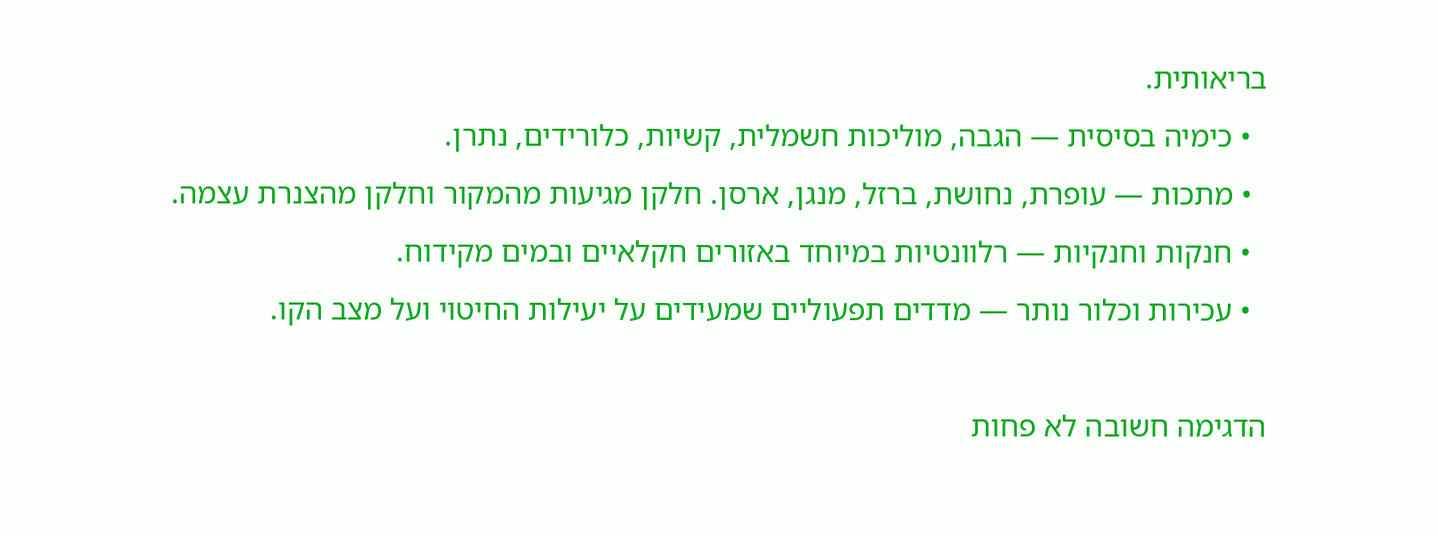בריאותית.
  • כימיה בסיסית — הגבה, מוליכות חשמלית, קשיות, כלורידים, נתרן.
  • מתכות — עופרת, נחושת, ברזל, מנגן, ארסן. חלקן מגיעות מהמקור וחלקן מהצנרת עצמה.
  • חנקות וחנקיות — רלוונטיות במיוחד באזורים חקלאיים ובמים מקידוח.
  • עכירות וכלור נותר — מדדים תפעוליים שמעידים על יעילות החיטוי ועל מצב הקו.

הדגימה חשובה לא פחות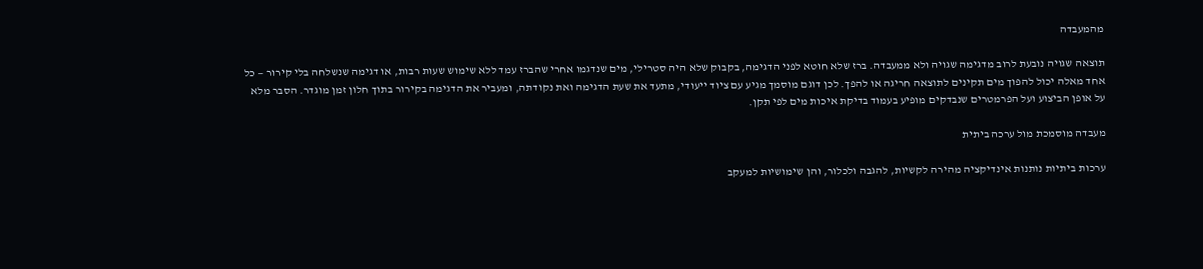מהמעבדה

תוצאה שגויה נובעת לרוב מדגימה שגויה ולא ממעבדה. ברז שלא חוטא לפני הדגימה, בקבוק שלא היה סטרילי, מים שנדגמו אחרי שהברז עמד ללא שימוש שעות רבות, או דגימה שנשלחה בלי קירור — כל אחד מאלה יכול להפוך מים תקינים לתוצאה חריגה או להפך. לכן דוגם מוסמך מגיע עם ציוד ייעודי, מתעד את שעת הדגימה ואת נקודתה, ומעביר את הדגימה בקירור בתוך חלון זמן מוגדר. הסבר מלא על אופן הביצוע ועל הפרמטרים שנבדקים מופיע בעמוד בדיקת איכות מים לפי תקן.

מעבדה מוסמכת מול ערכה ביתית

ערכות ביתיות נותנות אינדיקציה מהירה לקשיות, להגבה ולכלור, והן שימושיות למעקב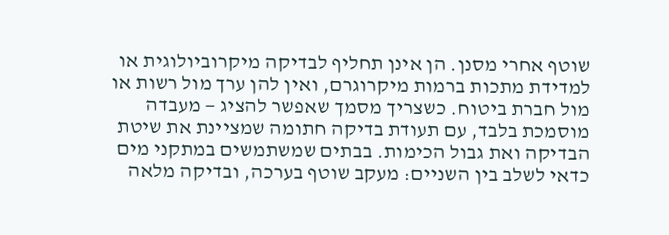שוטף אחרי מסנן. הן אינן תחליף לבדיקה מיקרוביולוגית או למדידת מתכות ברמות מיקרוגרם, ואין להן ערך מול רשות או מול חברת ביטוח. כשצריך מסמך שאפשר להציג — מעבדה מוסמכת בלבד, עם תעודת בדיקה חתומה שמציינת את שיטת הבדיקה ואת גבול הכימות. בבתים שמשתמשים במתקני מים כדאי לשלב בין השניים: מעקב שוטף בערכה, ובדיקה מלאה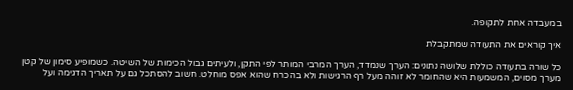במעבדה אחת לתקופה.

איך קוראים את התעודה שמתקבלת

כל שורה בתעודה כוללת שלושה נתונים: הערך שנמדד, הערך המרבי המותר לפי התקן, ולעיתים גבול הכימות של השיטה. כשמופיע סימון של קטן מערך מסוים, המשמעות היא שהחומר לא זוהה מעל רף הרגישות ולא בהכרח שהוא אפס מוחלט. חשוב להסתכל גם על תאריך הדגימה ועל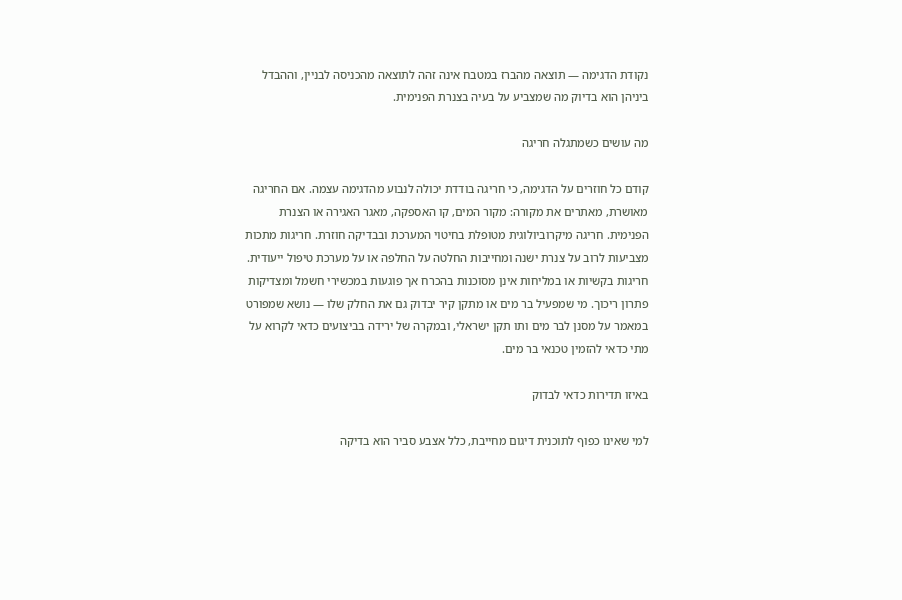נקודת הדגימה — תוצאה מהברז במטבח אינה זהה לתוצאה מהכניסה לבניין, וההבדל ביניהן הוא בדיוק מה שמצביע על בעיה בצנרת הפנימית.

מה עושים כשמתגלה חריגה

קודם כל חוזרים על הדגימה, כי חריגה בודדת יכולה לנבוע מהדגימה עצמה. אם החריגה מאושרת, מאתרים את מקורה: מקור המים, קו האספקה, מאגר האגירה או הצנרת הפנימית. חריגה מיקרוביולוגית מטופלת בחיטוי המערכת ובבדיקה חוזרת. חריגות מתכות מצביעות לרוב על צנרת ישנה ומחייבות החלטה על החלפה או על מערכת טיפול ייעודית. חריגות בקשיות או במליחות אינן מסוכנות בהכרח אך פוגעות במכשירי חשמל ומצדיקות פתרון ריכוך. מי שמפעיל בר מים או מתקן קיר יבדוק גם את החלק שלו — נושא שמפורט במאמר על מסנן לבר מים ותו תקן ישראלי, ובמקרה של ירידה בביצועים כדאי לקרוא על מתי כדאי להזמין טכנאי בר מים.

באיזו תדירות כדאי לבדוק

למי שאינו כפוף לתוכנית דיגום מחייבת, כלל אצבע סביר הוא בדיקה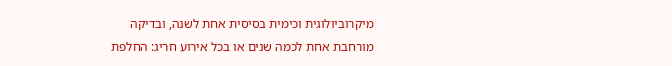מיקרוביולוגית וכימית בסיסית אחת לשנה, ובדיקה מורחבת אחת לכמה שנים או בכל אירוע חריג: החלפת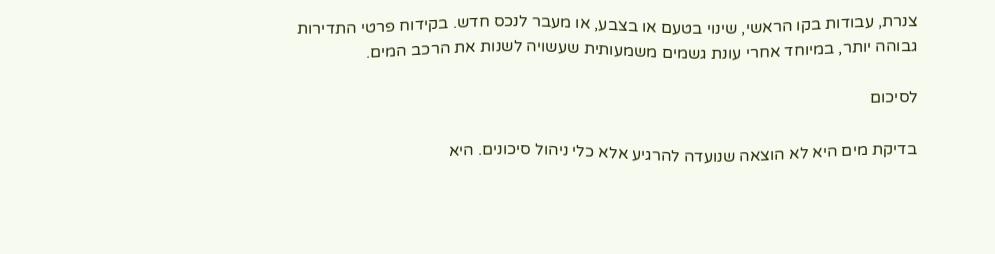צנרת, עבודות בקו הראשי, שינוי בטעם או בצבע, או מעבר לנכס חדש. בקידוח פרטי התדירות גבוהה יותר, במיוחד אחרי עונת גשמים משמעותית שעשויה לשנות את הרכב המים.

לסיכום

בדיקת מים היא לא הוצאה שנועדה להרגיע אלא כלי ניהול סיכונים. היא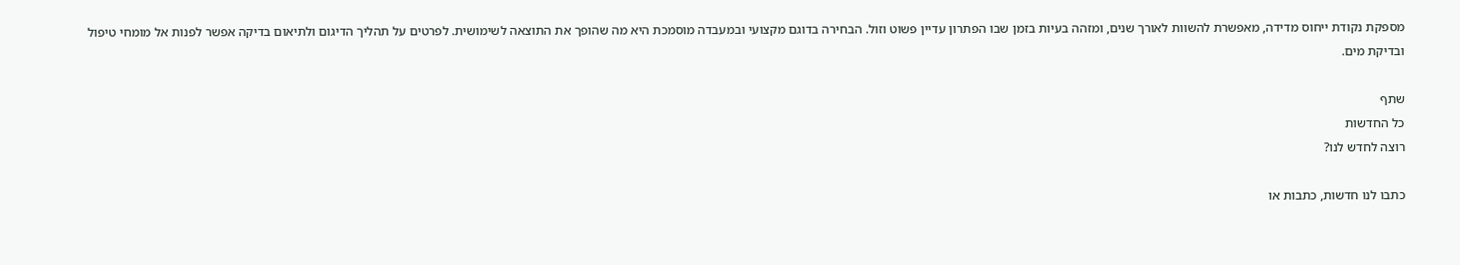מספקת נקודת ייחוס מדידה, מאפשרת להשוות לאורך שנים, ומזהה בעיות בזמן שבו הפתרון עדיין פשוט וזול. הבחירה בדוגם מקצועי ובמעבדה מוסמכת היא מה שהופך את התוצאה לשימושית. לפרטים על תהליך הדיגום ולתיאום בדיקה אפשר לפנות אל מומחי טיפול ובדיקת מים.

שתף
כל החדשות
רוצה לחדש לנו?

כתבו לנו חדשות, כתבות או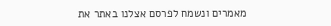מאמרים ונשמח לפרסם אצלנו באתר את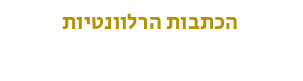הכתבות הרלוונטיות